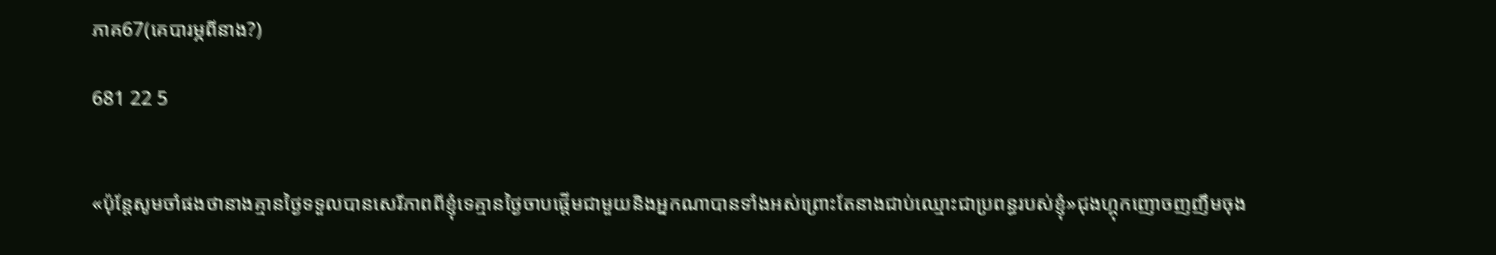ភាគ67(គេបារម្ភពីនាង?)

681 22 5


«ប៉ុន្តែសូមចាំផងថានាងគ្មានថ្ងៃទទួលបានសេរីភាពពីខ្ញុំទេគ្មានថ្ងៃចាបផ្តើមជាមួយនិងអ្នកណាបានទាំងអស់ព្រោះតែនាងជាប់ឈ្មោះជាប្រពន្ធរបស់ខ្ញុំ»ជុងហ្គុកញោចញញឹមចុង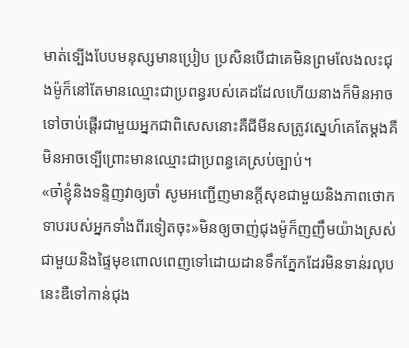មាត់ទ្បើងបែបមនុស្សមានប្រៀប ប្រសិនបើជាគេមិនព្រមលែងលះជុងម៉ូក៏នៅតែមានឈ្មោះជាប្រពន្ធរបស់គេដដែលហើយនាងក៏មិនអាចទៅចាប់ផ្តើរជាមួយអ្នកជាពិសេសនោះគឺជីមីនសត្រូវស្នេហ៍គេតែម្ដងគឺមិនអាចទ្បើព្រោះមានឈ្មោះជាប្រពន្ធគេស្រប់ច្បាប់។
«ចា៎ខ្ញុំនិងទន្ទិញវាឲ្យចាំ សូមអញ្ជើញមានក្តីសុខជាមួយនិងភាពថោកទាបរបស់អ្នកទាំងពីរទៀតចុះ»មិនឲ្យចាញ់ជុងម៉ូក៏ញញឹមយ៉ាងស្រស់ជាមួយនិងផ្ទៃមុខពោលពេញទៅដោយដានទឹកភ្នែកដែរមិនទាន់រលុបនេះឌឺទៅកាន់ជុង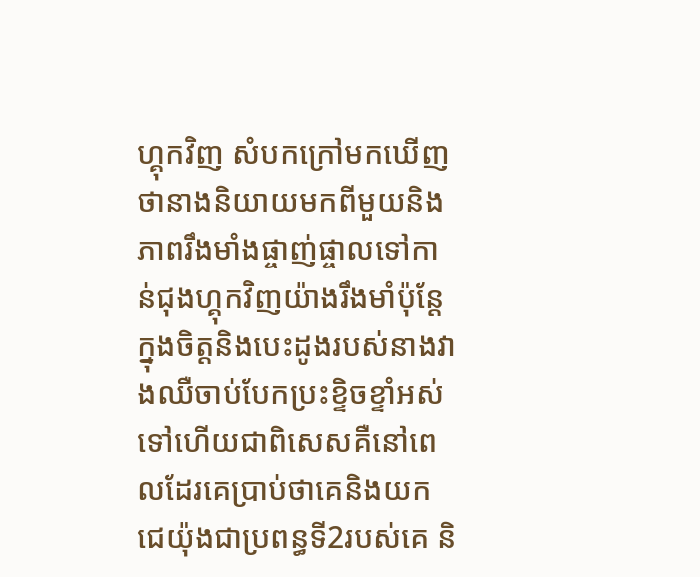ហ្គុកវិញ សំបកក្រៅមកឃើញថានាងនិយាយមកពីមួយនិងភាពរឹងមាំងផ្ចាញ់ផ្ចាលទៅកាន់ជុងហ្គុកវិញយ៉ាងរឹងមាំប៉ុន្តែក្នុងចិត្តនិងបេះដូងរបស់នាងវាងឈឺចាប់បែកប្រះខ្ទិចខ្ទាំអស់ទៅហើយជាពិសេសគឺនៅពេលដែរគេប្រាប់ថាគេនិងយកជេយ៉ុងជាប្រពន្ធទី2របស់គេ និ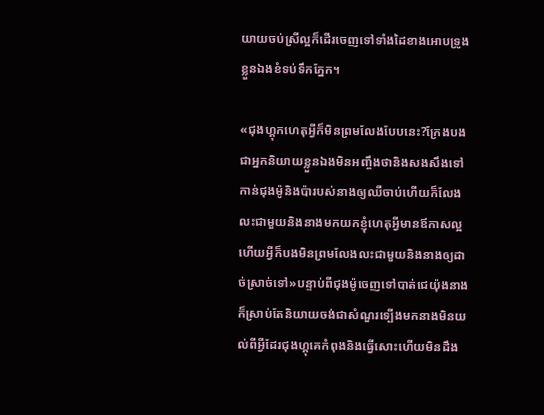យាយចប់ស្រីល្អក៏ដើរចេញទៅទាំងដៃខាងអោបទ្រូងខ្លួនឯងខំទប់ទឹកភ្នែក។

«ជុងហ្គុកហេតុអ្វីក៏មិនព្រមលែងបែបនេះ?ក្រែងបងជាអ្នកនិយាយខ្លួនឯងមិនអញ្ចឹងថានិងសងសឹងទៅកាន់ជុងម៉ូនិងប៉ារបស់នាងឲ្យឈឺចាប់ហើយក៏លែងលះជាមួយនិងនាងមកយកខ្ញុំហេតុអ្វីមានឪកាសល្អហើយអ្វីក៏បងមិនព្រមលែងលះជាមួយនិងនាងឲ្យដាច់ស្រាច់ទៅ»បន្ទាប់ពីជុងម៉ូចេញទៅបាត់ជេយ៉ុងនាងក៏ស្រាប់តែនិយាយចង់ជាសំណួរទ្បើងមកនាងមិនយល់ពីអ្វីដែរជុងហ្គុគេកំពុងនិងធ្វើសោះហើយមិនដឹង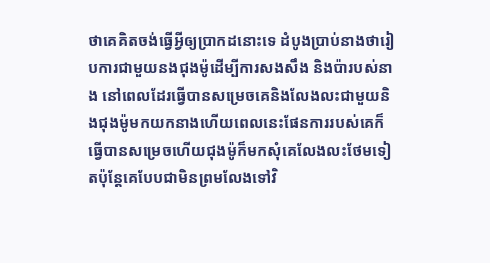ថាគេគិតចង់ធ្វើអ្វីឲ្យប្រាកដនោះទេ ដំបូងប្រាប់នាងថារៀបការជាមួយនងជុងម៉ូដើម្បីការសងសឹង និងប៉ារបស់នាង នៅពេលដែរធ្វើបានសម្រេចគេនិងលែងលះជាមួយនិងជុងម៉ូមកយកនាងហើយពេលនេះផែនការរបស់គេក៏ធ្វើបានសម្រេចហើយជុងម៉ូក៏មកសុំគេលែងលះថែមទៀតប៉ុន្តែគេបែបជាមិនព្រមលែងទៅវិ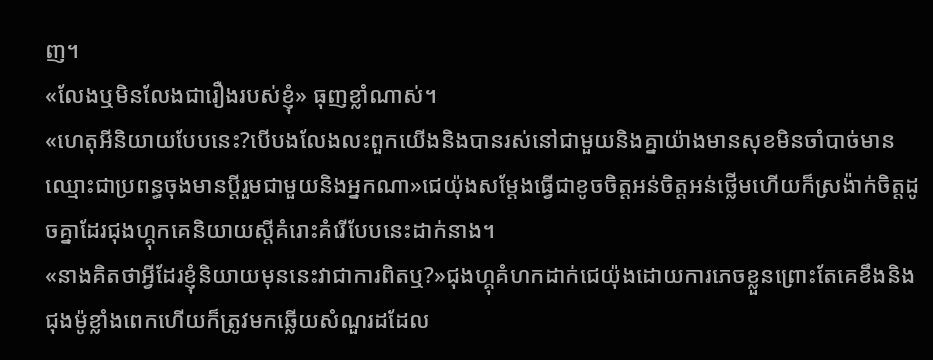ញ។
«លែងឬមិនលែងជារឿងរបស់ខ្ញុំ» ធុញខ្លាំណាស់។
«ហេតុអីនិយាយបែបនេះ?បើបងលែងលះពួកយើងនិងបានរស់នៅជាមួយនិងគ្នាយ៉ាងមានសុខមិនចាំបាច់មានឈ្មោះជាប្រពន្ធចុងមានប្តីរួមជាមួយនិងអ្នកណា»ជេយ៉ុងសម្តែងធ្វើជាខូចចិត្តអន់ចិត្តអន់ថ្លើមហើយក៏ស្រង៉ាក់ចិត្តដូចគ្នាដែរជុងហ្គុកគេនិយាយស្តីគំរោះគំរើបែបនេះដាក់នាង។
«នាងគិតថាអ្វីដែរខ្ញុំនិយាយមុននេះវាជាការពិតឬ?»ជុងហ្គុគំហកដាក់ជេយ៉ុងដោយការភេចខ្លួនព្រោះតែគេខឹងនិងជុងម៉ូខ្លាំងពេកហើយក៏ត្រូវមកឆ្លើយសំណួរដដែល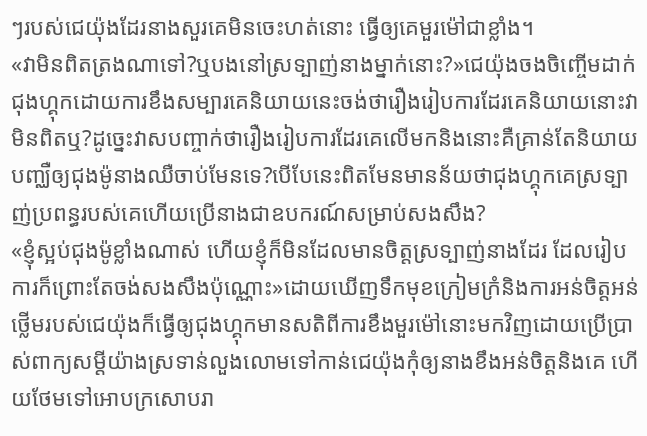ៗរបស់ជេយ៉ុងដែរនាងសួរគេមិនចេះហត់នោះ ធ្វើឲ្យគេមួរម៉ៅជាខ្លាំង។
«វាមិនពិតត្រងណាទៅ?ឬបងនៅស្រទ្បាញ់នាងម្នាក់នោះ?»ជេយ៉ុងចងចិញ្ចើមដាក់ជុងហ្គុកដោយការខឹងសម្បារគេនិយាយនេះចង់ថារឿងរៀបការដែរគេនិយាយនោះវាមិនពិតឬ?ដូច្នេះវាសបញ្ចាក់ថារឿងរៀបការដែរគេលើមកនិងនោះគឺគ្រាន់តែនិយាយបញ្ឈឺឲ្យជុងម៉ូនាងឈឺចាប់មែនទេ?បើបែនេះពិតមែនមានន័យថាជុងហ្គុកគេស្រទ្បាញ់ប្រពន្ធរបស់គេហើយប្រើនាងជាឧបករណ៍សម្រាប់សងសឹង?
«ខ្ញុំស្អប់ជុងម៉ូខ្លាំងណាស់ ហើយខ្ញុំក៏មិនដែលមានចិត្តស្រទ្បាញ់នាងដែរ ដែលរៀបការក៏ព្រោះតែចង់សងសឹងប៉ុណ្ណោះ»ដោយឃើញទឹកមុខក្រៀមក្រំនិងការអន់ចិត្តអន់ថ្លើមរបស់ជេយ៉ុងក៏ធ្វើឲ្យជុងហ្គុកមានសតិពីការខឹងមួរម៉ៅនោះមកវិញដោយប្រើប្រាស់ពាក្យសម្តីយ៉ាងស្រទាន់លួងលោមទៅកាន់ជេយ៉ុងកុំឲ្យនាងខឹងអន់ចិត្តនិងគេ ហើយថែមទៅអោបក្រសោបរា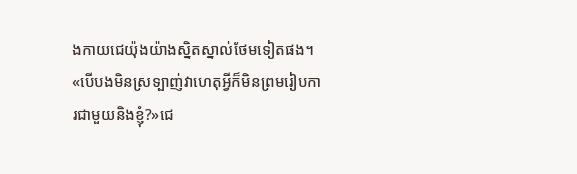ងកាយជេយ៉ុងយ៉ាងស្និតស្នាល់ថែមទៀតផង។
«បើបងមិនស្រទ្បាញ់វាហេតុអ្វីក៏មិនព្រមរៀបការជាមួយនិងខ្ញុំ?»ជេ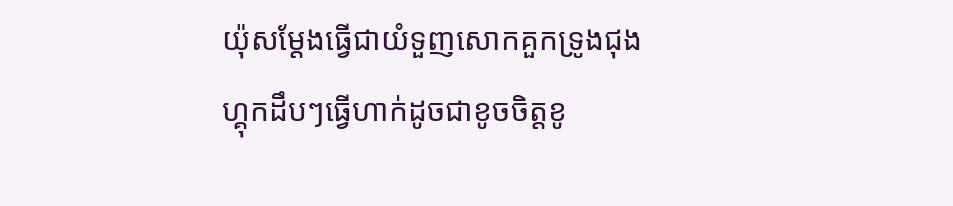យ៉ុសម្តែងធ្វើជាយំទួញសោកគួកទ្រូងជុងហ្គុកដឹបៗធ្វើហាក់ដូចជាខូចចិត្តខូ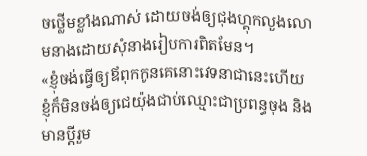ចថ្លើមខ្លាំងណាស់ ដោយចង់ឲ្យជុងហ្គុកលួងលោមនាងដោយសុំនាងរៀបការពិតមែន។
«ខ្ញុំចង់ធ្វើឲ្យឪពុកកូនគេនោះវេទនាជានេះហើយ ខ្ញុំក៏មិនចង់ឲ្យជេយ៉ុងជាប់ឈ្មោះជាប្រពន្ធចុង និងមានប្តីរួម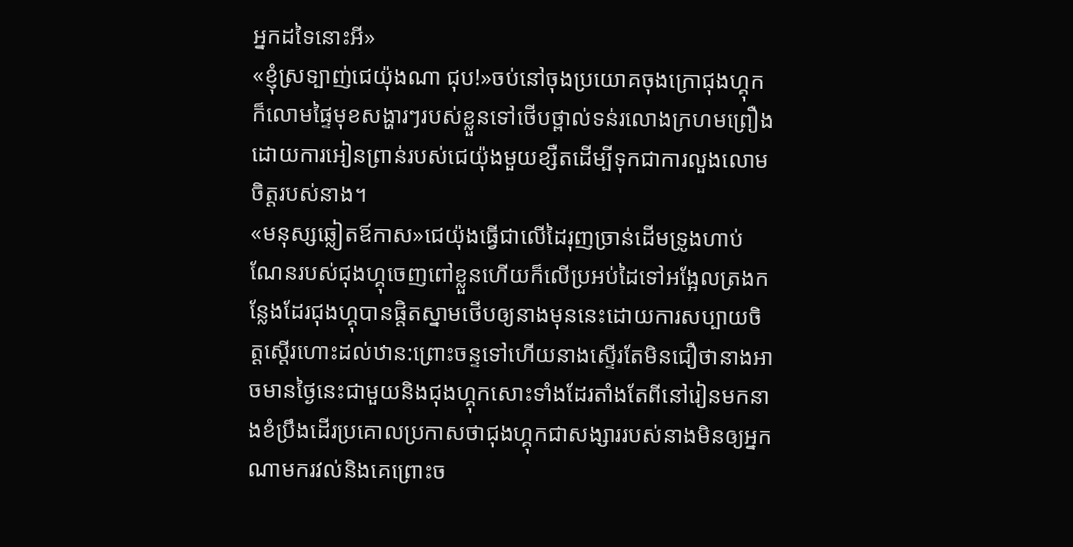អ្នកដទៃនោះអី»
«ខ្ញុំស្រទ្បាញ់ជេយ៉ុងណា ជុប!»ចប់នៅចុងប្រយោគចុងក្រោជុងហ្គុកក៏លោមផៃ្ទមុខសង្ហារៗរបស់ខ្លួនទៅថើបថ្ពាល់ទន់រលោងក្រហមព្រឿងដោយការអៀនព្រាន់របស់ជេយ៉ុងមួយខ្សឺតដើម្បីទុកជាការលួងលោមចិត្តរបស់នាង។
«មនុស្សឆ្លៀតឪកាស»ជេយ៉ុងធ្វើជាលើដៃរុញច្រាន់ដើមទ្រូងហាប់ណែនរបស់ជុងហ្គុចេញពៅខ្លួនហើយក៏លើប្រអប់ដៃទៅអង្អែលត្រងកន្លែងដែរជុងហ្គុបានផ្តិតស្នាមថើបឲ្យនាងមុននេះដោយការសប្បាយចិត្តស្តើរហោះដល់ឋាន:ព្រោះចន្ទទៅហើយនាងស្ទើរតែមិនជឿថានាងអាចមានថ្ងៃនេះជាមួយនិងជុងហ្គុកសោះទាំងដែរតាំងតែពីនៅរៀនមកនាងខំប្រឹងដើរប្រគោលប្រកាសថាជុងហ្គុកជាសង្សាររបស់នាងមិនឲ្យអ្នកណាមករវល់និងគេព្រោះច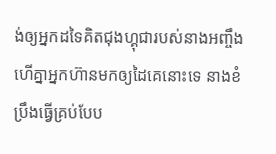ង់ឲ្យអ្នកដទៃគិតជុងហ្គុជារបស់នាងអញ្ចឹងហើគ្នាអ្នកហ៊ានមកឲ្យដៃគេនោះទេ នាងខំប្រឹងធ្វើគ្រប់បែប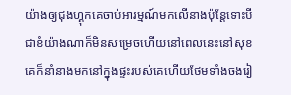យ៉ាងឲ្យជុងហ្គុកគេចាប់អារម្មណ៍មកលើនាងប៉ុន្តែទោះបីជាខំយ៉ាងណាក៏មិនសម្រេចហើយនៅពេលនេះនៅសុខគេក៏នាំនាងមកនៅក្នុងផ្ទះរបស់គេហើយថែមទាំងចងរៀ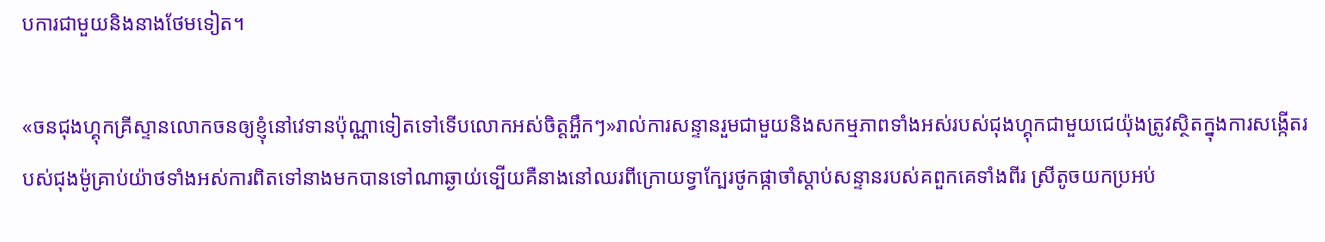បការជាមួយនិងនាងថែមទៀត។

«ចនជុងហ្គុកគ្រីស្ទានលោកចនឲ្យខ្ញុំនៅវេទានប៉ុណ្ណាទៀតទៅទើបលោកអស់ចិត្តអ្ហឹកៗ»រាល់ការសន្ទានរួមជាមួយនិងសកម្មភាពទាំងអស់របស់ជុងហ្គុកជាមួយជេយ៉ុងត្រូវស្ថិតក្នុងការសង្កើតរបស់ជុងម៉ូគ្រាប់យ៉ាថទាំងអស់ការពិតទៅនាងមកបានទៅណាឆ្ងាយ់ទ្បើយគឺនាងនៅឈរពីក្រោយទ្វាក្បែរថូកផ្កាចាំស្តាប់សន្ទានរបស់គពួកគេទាំងពីរ ស្រីតូចយកប្រអប់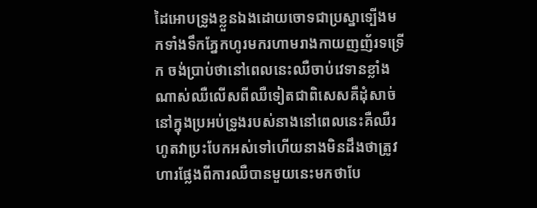ដៃអោបទ្រូងខ្លួនឯងដោយចោទជាប្រស្នាទ្បើងមកទាំងទឹកភ្នែកហូរមករហាមរាងកាយញញ័រទទ្រើក ចង់ប្រាប់ថានៅពេលនេះឈឺចាប់វេទានខ្លាំងណាស់ឈឺលើសពីឈឺទៀតជាពិសេសគឺដុំសាច់នៅក្នុងប្រអប់ទ្រូងរបស់នាងនៅពេលនេះគឺឈឺរហូតវាប្រះបែកអស់ទៅហើយនាងមិនដឹងថាត្រូវហារផ្លែងពីការឈឺបានមួយនេះមកថាបែ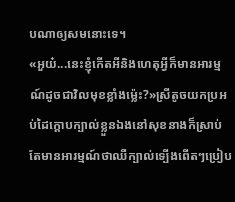បណាឲ្យសមនោះទេ។
«អួយ៎...នេះខ្ញុំកើតអីនិងហេតុអ្វីក៏មានអារម្មណ៍ដូចជាវិលមុខខ្លាំងម្ល៉េះ?»ស្រីតូចយកប្រអប់ដៃក្តោបក្បាល់ខ្លួនឯងនៅសុខនាងក៏ស្រាប់តែមានអារម្មណ៍ថាឈឺក្បាល់ទ្បើងពើតៗប្រៀប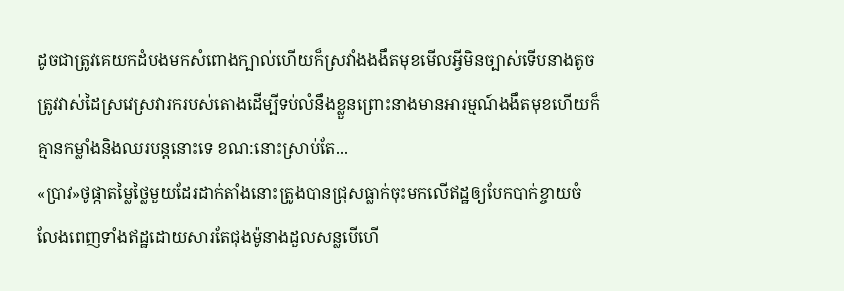ដូចជាត្រូវគេយកដំបងមកសំពោងក្បាល់ហើយក៏ស្រវាំងងងឹតមុខមើលអ្វីមិនច្បាស់ទើបនាងតូចត្រូវវាស់ដៃស្រវេស្រវារករបស់តោងដើម្បីទប់លំនឹងខ្លួនព្រោះនាងមានអារម្មណ៍ងងឹតមុខហើយក៏គ្មានកម្លាំងនិងឈរបន្តនោះទេ ខណ:នោះស្រាប់តែ...
«ប្រាវ»ថូផ្កាតម្លៃថ្លៃមួយដែរដាក់តាំងនោះត្រូងបានជ្រុសធ្លាក់ចុះមកលើឥដ្ឋឲ្យបែកបាក់ខ្ចាយចំលែងពេញទាំងឥដ្ឋដោយសារតែជុងម៉ូនាងដួលសន្លបើហើ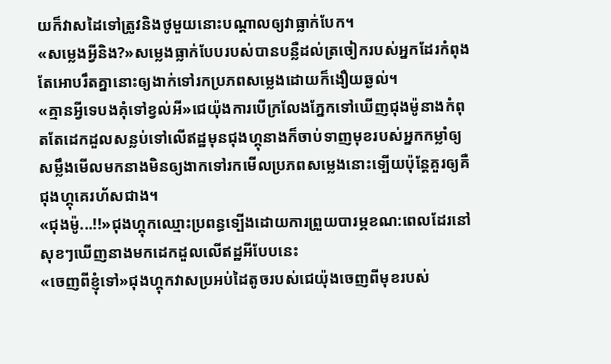យក៏វាសដៃទៅត្រូវនិងថូមួយនោះបណ្តាលឲ្យវាធ្លាក់បែក។
«សម្លេងអ្វីនិង?»សម្លេងធ្លាក់បែបរបស់បានបន្លឺដល់ត្រចៀករបស់អ្នកដែរកំពុងតែអោបរឹតគ្នានោះឲ្យងាក់ទៅរកប្រភពសម្លេងដោយក៏ងឿយឆ្ងល់។
«គ្មានអ្វីទេបងគុំទៅខ្វល់អី»ជេយ៉ុងការបើក្រលែងភ្នែកទៅឃើញជុងម៉ូនាងកំពុតតែដេកដួលសន្លប់ទៅលើឥដ្ឋមុនជុងហ្គុនាងក៏ចាប់ទាញមុខរបស់អ្នកកម្លាំឲ្យសម្លឹងមើលមកនាងមិនឲ្យងាកទៅរកមើលប្រភពសម្លេងនោះទ្បើយប៉ុន្តែគួរឲ្យគឺជុងហ្គុគេរហ័សជាង។
«ជុងម៉ូ...!!»ជុងហ្គុកឈ្មោះប្រពន្ធទ្បើងដោយការព្រួយបារម្ភខណ:ពេលដែរនៅសុខៗឃើញនាងមកដេកដួលលើឥដ្ឋអីបែបនេះ
«ចេញពីខ្ញុំទៅ»ជុងហ្គុកវាសប្រអប់ដៃតូចរបស់ជេយ៉ុងចេញពីមុខរបស់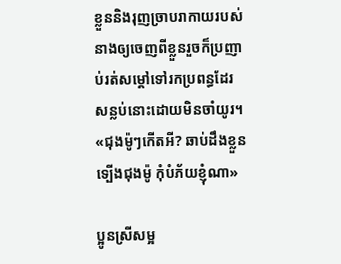ខ្លួននិងរុញច្រាបរាកាយរបស់នាងឲ្យចេញពីខ្លួនរួចក៏ប្រញាប់រត់សម្តៅទៅរកប្រពន្ធដែរសន្លប់នោះដោយមិនចាំយូរ។
«ជុងម៉ូៗកើតអី? ឆាប់ដឹងខ្លួនទ្បើងជុងម៉ូ កុំបំភ័យខ្ញុំណា»

ប្អូនស្រីសម្អ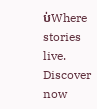ប់Where stories live. Discover now